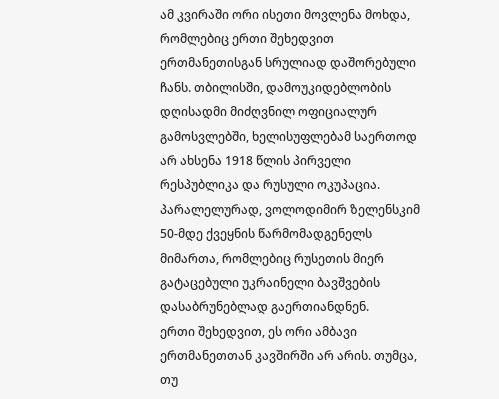ამ კვირაში ორი ისეთი მოვლენა მოხდა, რომლებიც ერთი შეხედვით ერთმანეთისგან სრულიად დაშორებული ჩანს. თბილისში, დამოუკიდებლობის დღისადმი მიძღვნილ ოფიციალურ გამოსვლებში, ხელისუფლებამ საერთოდ არ ახსენა 1918 წლის პირველი რესპუბლიკა და რუსული ოკუპაცია. პარალელურად, ვოლოდიმირ ზელენსკიმ 50-მდე ქვეყნის წარმომადგენელს მიმართა, რომლებიც რუსეთის მიერ გატაცებული უკრაინელი ბავშვების დასაბრუნებლად გაერთიანდნენ.
ერთი შეხედვით, ეს ორი ამბავი ერთმანეთთან კავშირში არ არის. თუმცა, თუ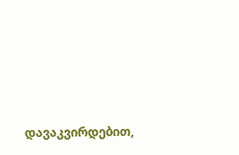დავაკვირდებით,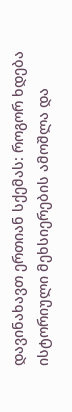დავინახავთ ერთიან სქემას: როგორ ხდება ისტორიული მეხსიერების ამოშლა და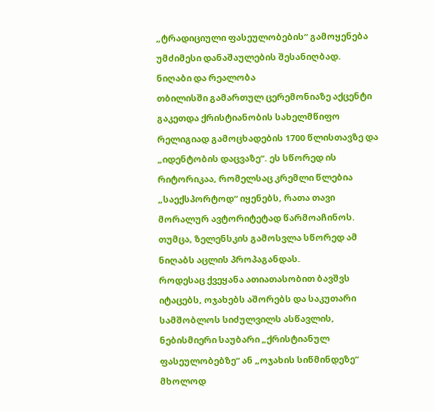„ტრადიციული ფასეულობების“ გამოყენება უმძიმესი დანაშაულების შესანიღბად.
ნიღაბი და რეალობა
თბილისში გამართულ ცერემონიაზე აქცენტი გაკეთდა ქრისტიანობის სახელმწიფო რელიგიად გამოცხადების 1700 წლისთავზე და „იდენტობის დაცვაზე“. ეს სწორედ ის რიტორიკაა, რომელსაც კრემლი წლებია „საექსპორტოდ“ იყენებს, რათა თავი მორალურ ავტორიტეტად წარმოაჩინოს. თუმცა, ზელენსკის გამოსვლა სწორედ ამ ნიღაბს აცლის პროპაგანდას.
როდესაც ქვეყანა ათიათასობით ბავშვს იტაცებს, ოჯახებს აშორებს და საკუთარი სამშობლოს სიძულვილს ასწავლის, ნებისმიერი საუბარი „ქრისტიანულ ფასეულობებზე“ ან „ოჯახის სიწმინდეზე“ მხოლოდ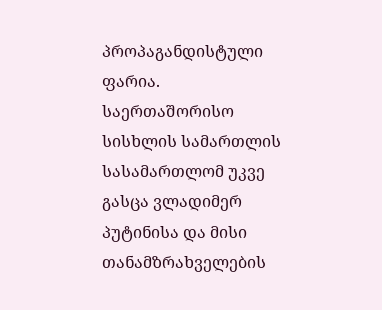პროპაგანდისტული ფარია. საერთაშორისო სისხლის სამართლის სასამართლომ უკვე გასცა ვლადიმერ პუტინისა და მისი თანამზრახველების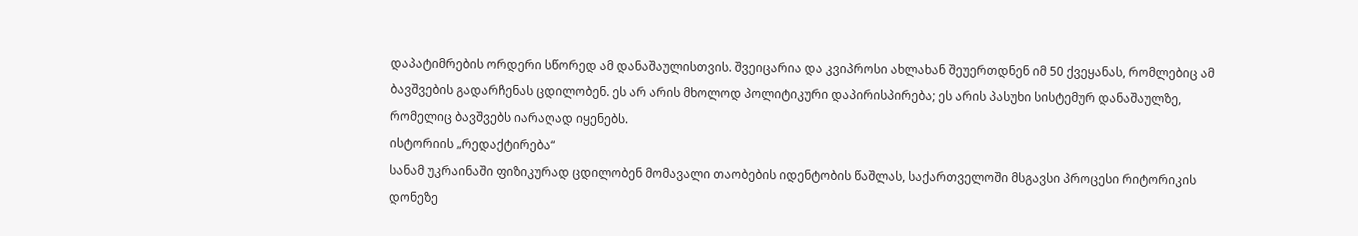დაპატიმრების ორდერი სწორედ ამ დანაშაულისთვის. შვეიცარია და კვიპროსი ახლახან შეუერთდნენ იმ 50 ქვეყანას, რომლებიც ამ ბავშვების გადარჩენას ცდილობენ. ეს არ არის მხოლოდ პოლიტიკური დაპირისპირება; ეს არის პასუხი სისტემურ დანაშაულზე, რომელიც ბავშვებს იარაღად იყენებს.
ისტორიის „რედაქტირება“
სანამ უკრაინაში ფიზიკურად ცდილობენ მომავალი თაობების იდენტობის წაშლას, საქართველოში მსგავსი პროცესი რიტორიკის დონეზე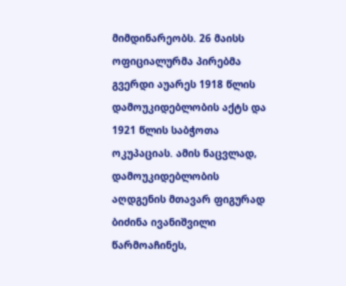მიმდინარეობს. 26 მაისს ოფიციალურმა პირებმა გვერდი აუარეს 1918 წლის დამოუკიდებლობის აქტს და 1921 წლის საბჭოთა ოკუპაციას. ამის ნაცვლად, დამოუკიდებლობის აღდგენის მთავარ ფიგურად ბიძინა ივანიშვილი წარმოაჩინეს,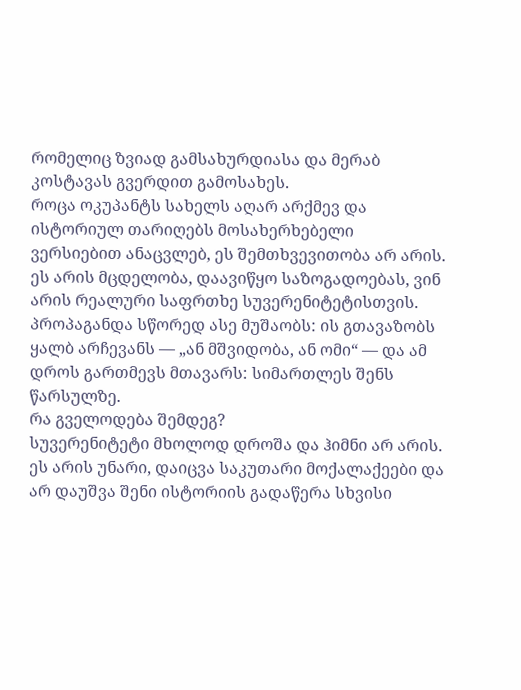რომელიც ზვიად გამსახურდიასა და მერაბ კოსტავას გვერდით გამოსახეს.
როცა ოკუპანტს სახელს აღარ არქმევ და ისტორიულ თარიღებს მოსახერხებელი ვერსიებით ანაცვლებ, ეს შემთხვევითობა არ არის. ეს არის მცდელობა, დაავიწყო საზოგადოებას, ვინ არის რეალური საფრთხე სუვერენიტეტისთვის. პროპაგანდა სწორედ ასე მუშაობს: ის გთავაზობს ყალბ არჩევანს — „ან მშვიდობა, ან ომი“ — და ამ დროს გართმევს მთავარს: სიმართლეს შენს წარსულზე.
რა გველოდება შემდეგ?
სუვერენიტეტი მხოლოდ დროშა და ჰიმნი არ არის. ეს არის უნარი, დაიცვა საკუთარი მოქალაქეები და არ დაუშვა შენი ისტორიის გადაწერა სხვისი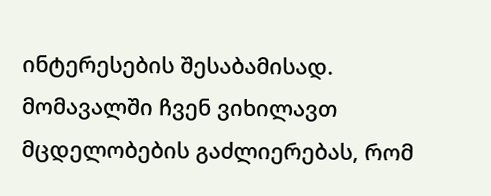ინტერესების შესაბამისად.
მომავალში ჩვენ ვიხილავთ მცდელობების გაძლიერებას, რომ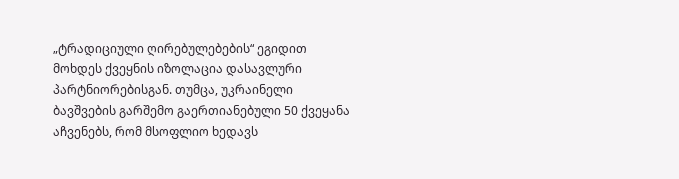„ტრადიციული ღირებულებების“ ეგიდით მოხდეს ქვეყნის იზოლაცია დასავლური პარტნიორებისგან. თუმცა, უკრაინელი ბავშვების გარშემო გაერთიანებული 50 ქვეყანა აჩვენებს, რომ მსოფლიო ხედავს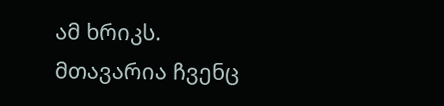ამ ხრიკს. მთავარია ჩვენც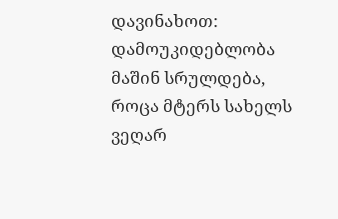დავინახოთ: დამოუკიდებლობა მაშინ სრულდება, როცა მტერს სახელს ვეღარ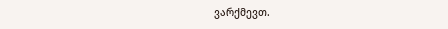ვარქმევთ.